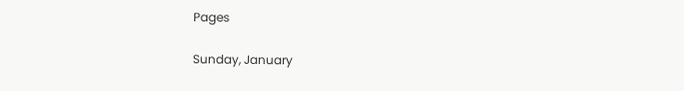Pages

Sunday, January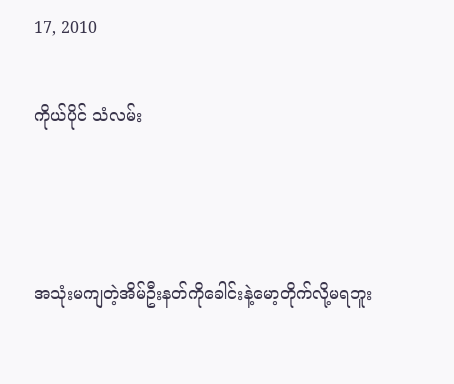17, 2010

ကိုယ်ပိုင် သံလမ်း



အသုံးမကျတဲ့အိမ်ဦးနတ်ကိုခေါင်းနဲ့မော့တိုက်လို့မရဘူး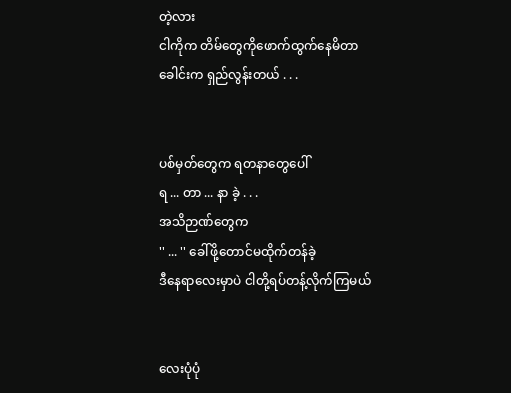တဲ့လား
ငါကိုက တိမ်တွေကိုဖောက်ထွက်နေမိတာ
ခေါင်းက ရှည်လွန်းတယ် . . .


ပစ်မှတ်တွေက ရတနာတွေပေါ်
ရ ... တာ ... နာ ခဲ့ . . .
အသိဉာဏ်တွေက
'' ... '' ခေါ်ဖို့တောင်မထိုက်တန်ခဲ့
ဒီနေရာလေးမှာပဲ ငါတို့ရပ်တန့်လိုက်ကြမယ်


လေးပုံပုံ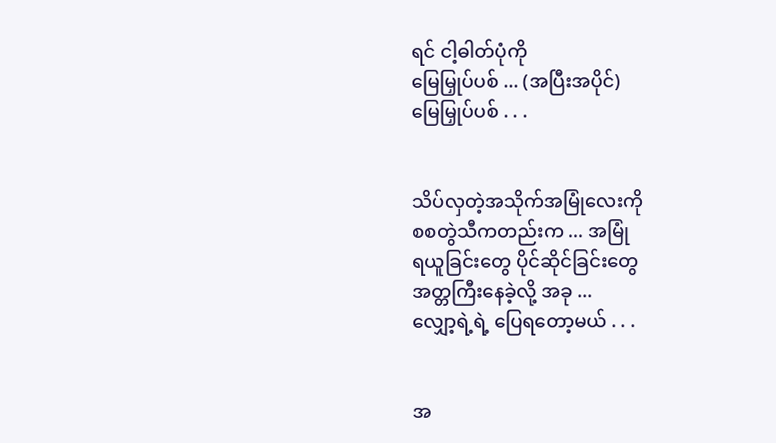ရင် ငါ့ဓါတ်ပုံကို
မြေမြှုပ်ပစ် ... (အပြီးအပိုင်)
မြေမြှုပ်ပစ် . . .


သိပ်လှတဲ့အသိုက်အမြုံလေးကို
စစတွဲသီကတည်းက ... အမြုံ
ရယူခြင်းတွေ ပိုင်ဆိုင်ခြင်းတွေ
အတ္တကြီးနေခဲ့လို့ အခု ...
လျှော့ရဲ့ရဲ့ ပြေရတော့မယ် . . .


အ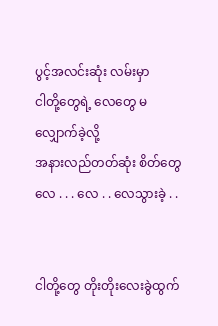ပွင့်အလင်းဆုံး လမ်းမှာ
ငါတို့တွေရဲ့ လေတွေ မလျှောက်ခဲ့လို့
အနားလည်တတ်ဆုံး စိတ်တွေ
လေ . . . လေ . . လေသွားခဲ့ . .


ငါတို့တွေ တိုးတိုးလေးခွဲထွက်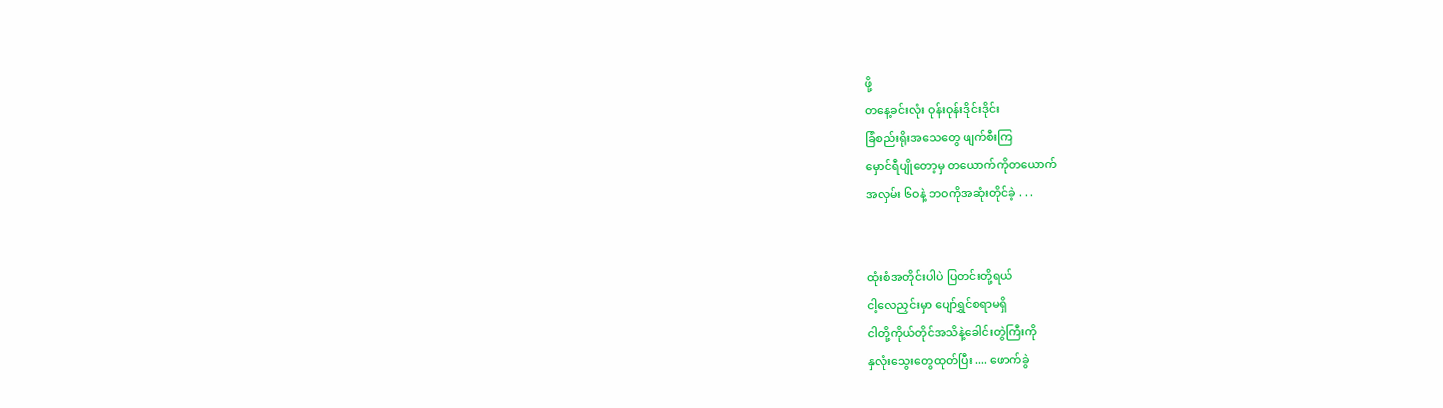ဖို့
တနေ့ခင်းလုံး ဝုန်းဝုန်းဒိုင်းဒိုင်း
ခြံစည်းရိုးအသေတွေ ဖျက်စီးကြ
မှောင်ရီပျိုတော့မှ တယောက်ကိုတယောက်
အလှမ်း ၆ဝနဲ့ ဘဝကိုအဆုံးတိုင်ခဲ့ . . .


ထုံးစံအတိုင်းပါပဲ ပြတင်းတို့ရယ်
ငါ့လေညှင်းမှာ ပျော်ရွှင်စရာမရှိ
ငါတို့ကိုယ်တိုင်အသိနဲ့ခေါင်းတွဲကြီးကို
နှလုံးသွေးတွေထုတ်ပြီး .... ဖောက်ခွဲ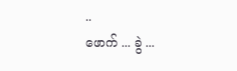..
ဖောက် ... ခွဲ ...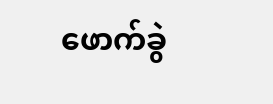ဖောက်ခွဲ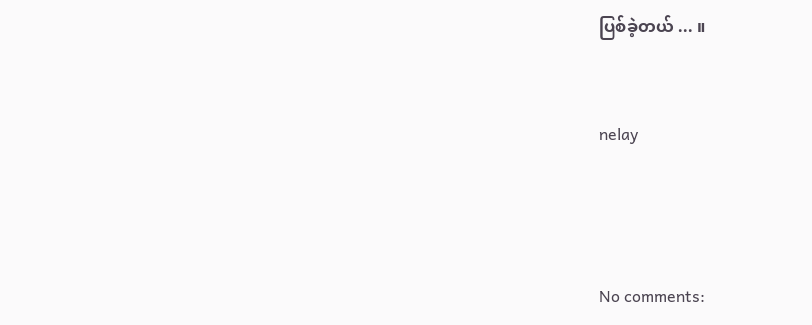ပြစ်ခဲ့တယ် ... ။



nelay





No comments: